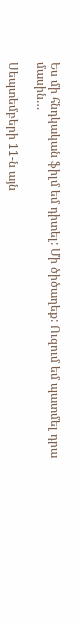Ես մի հնդկական ֆիլմ եմ դիտել: Մի ծիծաղեք: Ուզում եմ պատմել դրա մասին…

Սեպտեմբերի 11-ն այն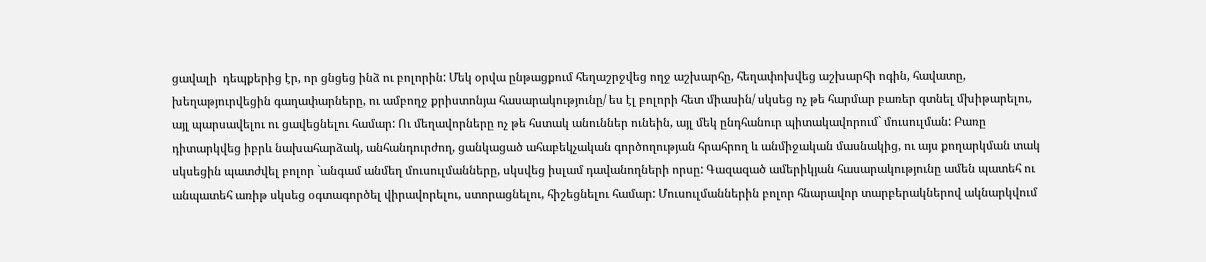ցավալի  դեպքերից էր, որ ցնցեց ինձ ու բոլորին: Մեկ օրվա ընթացքում հեղաշրջվեց ողջ աշխարհը, հեղափոխվեց աշխարհի ոգին, հավատը, խեղաթյուրվեցին գաղափարները, ու ամբողջ քրիստոնյա հասարակությունը/ ես էլ բոլորի հետ միասին/ սկսեց ոչ թե հարմար բառեր գտնել մխիթարելու, այլ պարսավելու ու ցավեցնելու համար: Ու մեղավորները ոչ թե հստակ անուններ ունեին, այլ մեկ ընդհանուր պիտակավորում` մուսուլման: Բառը դիտարկվեց իբրև նախահարձակ, անհանդուրժող, ցանկացած ահաբեկչական գործողության հրահրող և անմիջական մասնակից, ու այս քողարկման տակ սկսեցին պատժվել բոլոր `անգամ անմեղ մուսուլմանները, սկսվեց իսլամ դավանողների որսը: Գազազած ամերիկյան հասարակությունը ամեն պատեհ ու անպատեհ առիթ սկսեց օգտագործել վիրավորելու, ստորացնելու, հիշեցնելու համար: Մուսուլմաններին բոլոր հնարավոր տարբերակներով ակնարկվում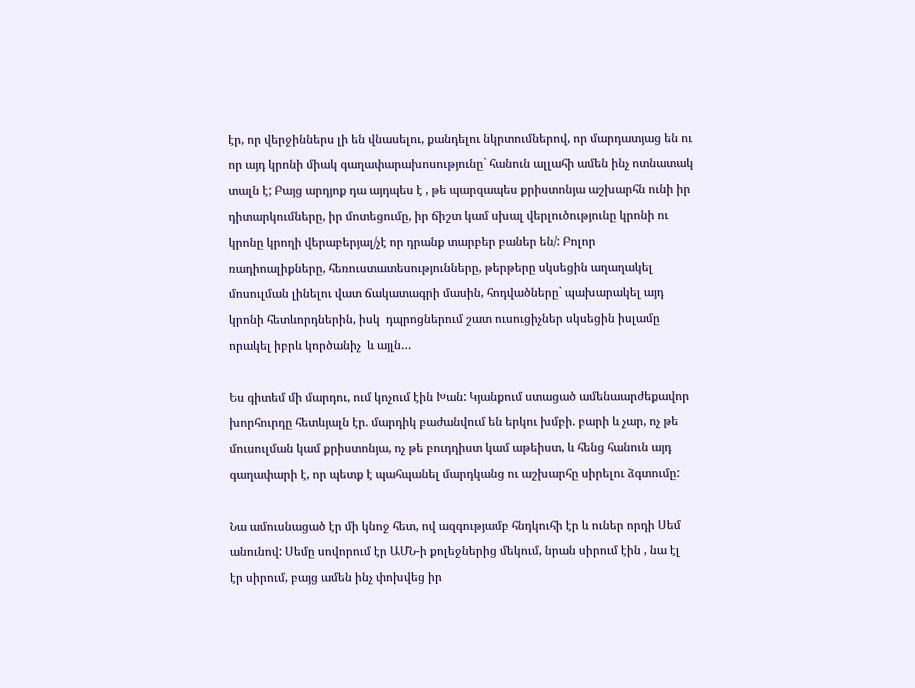էր, որ վերջիններս լի են վնասելու, քանդելու նկրտումներով, որ մարդատյաց են ու որ այդ կրոնի միակ գաղափարախոսությունը` հանուն ալլահի ամեն ինչ ոտնատակ տալն է; Բայց արդյոք դա այդպես է , թե պարզապես քրիստոնյա աշխարհն ունի իր դիտարկումները, իր մոտեցումը, իր ճիշտ կամ սխալ վերլուծությունը կրոնի ու կրոնը կրողի վերաբերյալ/չէ որ դրանք տարբեր բաներ են/: Բոլոր ռադիոալիքները, հեռուստատեսությունները, թերթերը սկսեցին աղաղակել մոսուլման լինելու վատ ճակատագրի մասին, հոդվածները` պախարակել այդ կրոնի հետևորդներին, իսկ  դպրոցներում շատ ուսուցիչներ սկսեցին իսլամը որակել իբրև կործանիչ  և այլն…

Ես գիտեմ մի մարդու, ում կոչում էին Խան: Կյանքում ստացած ամենաարժեքավոր խորհուրդը հետևյալն էր. մարդիկ բաժանվում են երկու խմբի. բարի և չար, ոչ թե մուսուլման կամ քրիստոնյա, ոչ թե բուդդիստ կամ աթեիստ, և հենց հանուն այդ գաղափարի է, որ պետք է պահպանել մարդկանց ու աշխարհը սիրելու ձգտումը:

Նա ամուսնացած էր մի կնոջ հետ, ով ազգությամբ հնդկուհի էր և ուներ որդի Սեմ անունով: Սեմը սովորում էր ԱՄՆ-ի քոլեջներից մեկում, նրան սիրում էին , նա էլ էր սիրում, բայց ամեն ինչ փոխվեց իր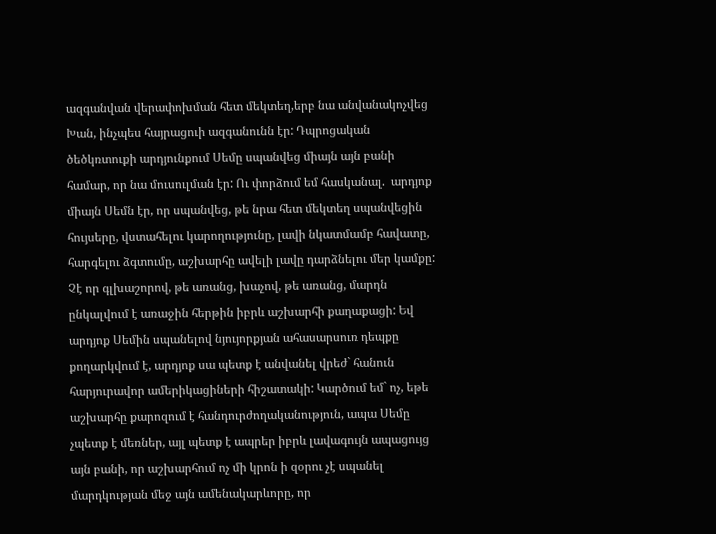ազգանվան վերափոխման հետ մեկտեղ,երբ նա անվանակոչվեց Խան, ինչպես հայրացուի ազգանունն էր: Դպրոցական ծեծկռտուքի արդյունքում Սեմը սպանվեց միայն այն բանի համար, որ նա մուսուլման էր: Ու փորձում եմ հասկանալ.  արդյոք միայն Սեմն էր, որ սպանվեց, թե նրա հետ մեկտեղ սպանվեցին հույսերը, վստահելու կարողությունը, լավի նկատմամբ հավատը, հարգելու ձգտումը, աշխարհը ավելի լավը դարձնելու մեր կամքը: Չէ որ գլխաշորով, թե առանց, խաչով, թե առանց, մարդն ընկալվում է առաջին հերթին իբրև աշխարհի քաղաքացի: Եվ արդյոք Սեմին սպանելով նյույորքյան ահասարսուռ դեպքը քողարկվում է, արդյոք սա պետք է անվանել վրեժ` հանուն հարյուրավոր ամերիկացիների հիշատակի: Կարծում եմ` ոչ, եթե աշխարհը քարոզում է հանդուրժողականություն, ապա Սեմը չպետք է մեռներ, այլ պետք է ապրեր իբրև լավագույն ապացույց այն բանի, որ աշխարհում ոչ մի կրոն ի զօրու չէ սպանել մարդկության մեջ այն ամենակարևորը, որ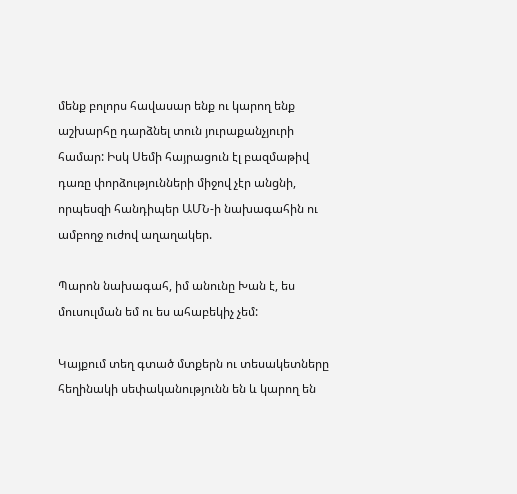մենք բոլորս հավասար ենք ու կարող ենք աշխարհը դարձնել տուն յուրաքանչյուրի համար: Իսկ Սեմի հայրացուն էլ բազմաթիվ դառը փորձությունների միջով չէր անցնի, որպեսզի հանդիպեր ԱՄՆ-ի նախագահին ու ամբողջ ուժով աղաղակեր.

Պարոն նախագահ, իմ անունը Խան է, ես մուսուլման եմ ու ես ահաբեկիչ չեմ:

Կայքում տեղ գտած մտքերն ու տեսակետները հեղինակի սեփականությունն են և կարող են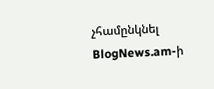չհամընկնել BlogNews.am-ի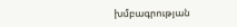խմբագրության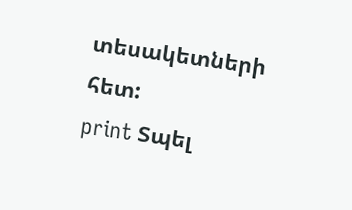տեսակետների հետ:
print Տպել